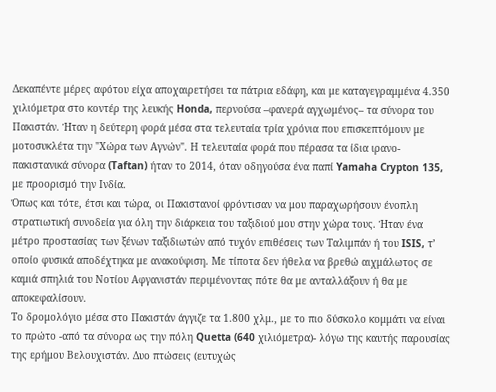Δεκαπέντε μέρες αφότου είχα αποχαιρετήσει τα πάτρια εδάφη, και με καταγεγραμμένα 4.350 χιλιόμετρα στο κοντέρ της λευκής Honda, περνούσα –φανερά αγχωμένος– τα σύνορα του Πακιστάν. Ήταν η δεύτερη φορά μέσα στα τελευταία τρία χρόνια που επισκεπτόμουν με μοτοσυκλέτα την "Χώρα των Αγνών". Η τελευταία φορά που πέρασα τα ίδια ιρανο-πακιστανικά σύνορα (Taftan) ήταν το 2014, όταν οδηγούσα ένα παπί Yamaha Crypton 135, με προορισμό την Ινδία.
Όπως και τότε, έτσι και τώρα, οι Πακιστανοί φρόντισαν να μου παραχωρήσουν ένοπλη στρατιωτική συνοδεία για όλη την διάρκεια του ταξιδιού μου στην χώρα τους. Ήταν ένα μέτρο προστασίας των ξένων ταξιδιωτών από τυχόν επιθέσεις των Ταλιμπάν ή του ISIS, τ’ οποίο φυσικά αποδέχτηκα με ανακούφιση. Με τίποτα δεν ήθελα να βρεθώ αιχμάλωτος σε καμιά σπηλιά του Νοτίου Αφγανιστάν περιμένοντας πότε θα με ανταλλάξουν ή θα με αποκεφαλίσουν.
Το δρομολόγιο μέσα στο Πακιστάν άγγιζε τα 1.800 χλμ., με το πιο δύσκολο κομμάτι να είναι το πρώτο -από τα σύνορα ως την πόλη Quetta (640 χιλιόμετρα)- λόγω της καυτής παρουσίας της ερήμου Βελουχιστάν. Δυο πτώσεις (ευτυχώς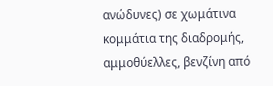ανώδυνες) σε χωμάτινα κομμάτια της διαδρομής, αμμοθύελλες, βενζίνη από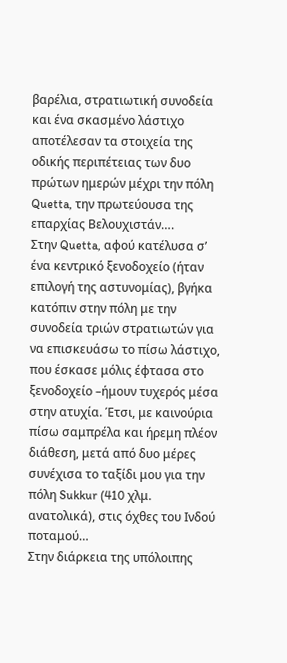βαρέλια, στρατιωτική συνοδεία και ένα σκασμένο λάστιχο αποτέλεσαν τα στοιχεία της οδικής περιπέτειας των δυο πρώτων ημερών μέχρι την πόλη Quetta, την πρωτεύουσα της επαρχίας Βελουχιστάν….
Στην Quetta, αφού κατέλυσα σ’ ένα κεντρικό ξενοδοχείο (ήταν επιλογή της αστυνομίας), βγήκα κατόπιν στην πόλη με την συνοδεία τριών στρατιωτών για να επισκευάσω το πίσω λάστιχο, που έσκασε μόλις έφτασα στο ξενοδοχείο –ήμουν τυχερός μέσα στην ατυχία. Έτσι, με καινούρια πίσω σαμπρέλα και ήρεμη πλέον διάθεση, μετά από δυο μέρες συνέχισα το ταξίδι μου για την πόλη Sukkur (410 χλμ. ανατολικά), στις όχθες του Ινδού ποταμού…
Στην διάρκεια της υπόλοιπης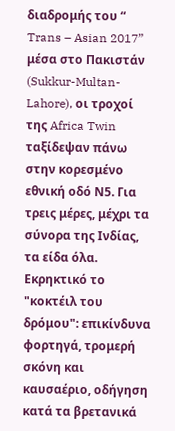διαδρομής του “ Trans – Asian 2017” μέσα στο Πακιστάν (Sukkur-Multan-Lahore), οι τροχοί της Africa Twin ταξίδεψαν πάνω στην κορεσμένο εθνική οδό Ν5. Για τρεις μέρες, μέχρι τα σύνορα της Ινδίας, τα είδα όλα. Εκρηκτικό το "κοκτέιλ του δρόμου": επικίνδυνα φορτηγά, τρομερή σκόνη και καυσαέριο, οδήγηση κατά τα βρετανικά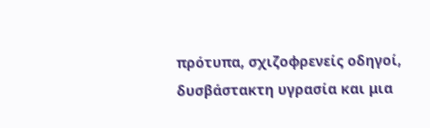πρότυπα, σχιζοφρενείς οδηγοί, δυσβάστακτη υγρασία και μια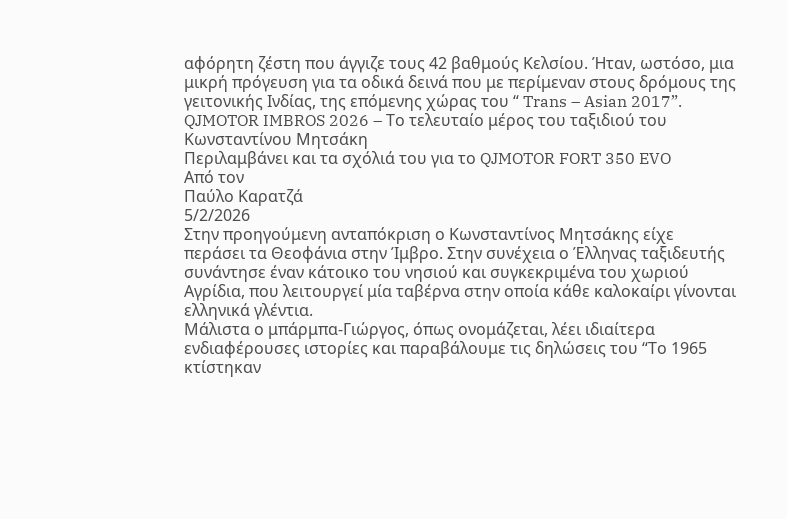αφόρητη ζέστη που άγγιζε τους 42 βαθμούς Κελσίου. Ήταν, ωστόσο, μια μικρή πρόγευση για τα οδικά δεινά που με περίμεναν στους δρόμους της γειτονικής Ινδίας, της επόμενης χώρας του “ Trans – Asian 2017”.
QJMOTOR IMBROS 2026 – Το τελευταίο μέρος του ταξιδιού του Κωνσταντίνου Μητσάκη
Περιλαμβάνει και τα σχόλιά του για το QJMOTOR FORT 350 EVO
Από τον
Παύλο Καρατζά
5/2/2026
Στην προηγούμενη ανταπόκριση ο Κωνσταντίνος Μητσάκης είχε περάσει τα Θεοφάνια στην Ίμβρο. Στην συνέχεια ο Έλληνας ταξιδευτής συνάντησε έναν κάτοικο του νησιού και συγκεκριμένα του χωριού Αγρίδια, που λειτουργεί μία ταβέρνα στην οποία κάθε καλοκαίρι γίνονται ελληνικά γλέντια.
Μάλιστα ο μπάρμπα-Γιώργος, όπως ονομάζεται, λέει ιδιαίτερα ενδιαφέρουσες ιστορίες και παραβάλουμε τις δηλώσεις του “Το 1965 κτίστηκαν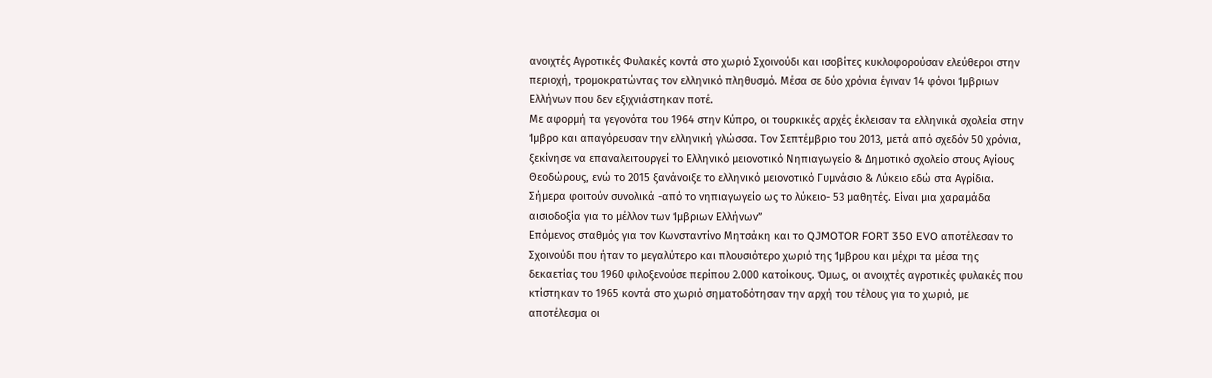ανοιχτές Αγροτικές Φυλακές κοντά στο χωριό Σχοινούδι και ισοβίτες κυκλοφορούσαν ελεύθεροι στην περιοχή, τρομοκρατώντας τον ελληνικό πληθυσμό. Μέσα σε δύο χρόνια έγιναν 14 φόνοι Ίμβριων Ελλήνων που δεν εξιχνιάστηκαν ποτέ.
Με αφορμή τα γεγονότα του 1964 στην Κύπρο, οι τουρκικές αρχές έκλεισαν τα ελληνικά σχολεία στην Ίμβρο και απαγόρευσαν την ελληνική γλώσσα. Τον Σεπτέμβριο του 2013, μετά από σχεδόν 50 χρόνια, ξεκίνησε να επαναλειτουργεί το Ελληνικό μειονοτικό Νηπιαγωγείο & Δημοτικό σχολείο στους Αγίους Θεοδώρους, ενώ το 2015 ξανάνοιξε το ελληνικό μειονοτικό Γυμνάσιο & Λύκειο εδώ στα Αγρίδια. Σήμερα φοιτούν συνολικά -από το νηπιαγωγείο ως το λύκειο- 53 μαθητές. Είναι μια χαραμάδα αισιοδοξία για το μέλλον των Ίμβριων Ελλήνων”
Επόμενος σταθμός για τον Κωνσταντίνο Μητσάκη και το QJMOTOR FORT 350 EVO αποτέλεσαν το Σχοινούδι που ήταν το μεγαλύτερο και πλουσιότερο χωριό της Ίμβρου και μέχρι τα μέσα της δεκαετίας του 1960 φιλοξενούσε περίπου 2.000 κατοίκους. Όμως, οι ανοιχτές αγροτικές φυλακές που κτίστηκαν το 1965 κοντά στο χωριό σηματοδότησαν την αρχή του τέλους για το χωριό, με αποτέλεσμα οι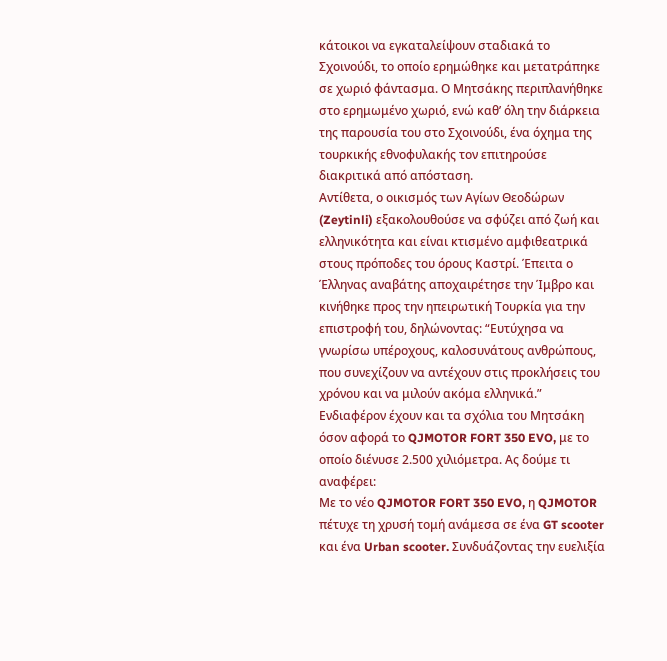κάτοικοι να εγκαταλείψουν σταδιακά το Σχοινούδι, το οποίο ερημώθηκε και μετατράπηκε σε χωριό φάντασμα. Ο Μητσάκης περιπλανήθηκε στο ερημωμένο χωριό, ενώ καθ’ όλη την διάρκεια της παρουσία του στο Σχοινούδι, ένα όχημα της τουρκικής εθνοφυλακής τον επιτηρούσε διακριτικά από απόσταση.
Αντίθετα, ο οικισμός των Αγίων Θεοδώρων (Zeytinli) εξακολουθούσε να σφύζει από ζωή και ελληνικότητα και είναι κτισμένο αμφιθεατρικά στους πρόποδες του όρους Καστρί. Έπειτα ο Έλληνας αναβάτης αποχαιρέτησε την Ίμβρο και κινήθηκε προς την ηπειρωτική Τουρκία για την επιστροφή του, δηλώνοντας: “Ευτύχησα να γνωρίσω υπέροχους, καλοσυνάτους ανθρώπους, που συνεχίζουν να αντέχουν στις προκλήσεις του χρόνου και να μιλούν ακόμα ελληνικά.”
Ενδιαφέρον έχουν και τα σχόλια του Μητσάκη όσον αφορά το QJMOTOR FORT 350 EVO, με το οποίο διένυσε 2.500 χιλιόμετρα. Ας δούμε τι αναφέρει:
Με το νέο QJMOTOR FORT 350 EVO, η QJMOTOR πέτυχε τη χρυσή τομή ανάμεσα σε ένα GT scooter και ένα Urban scooter. Συνδυάζοντας την ευελιξία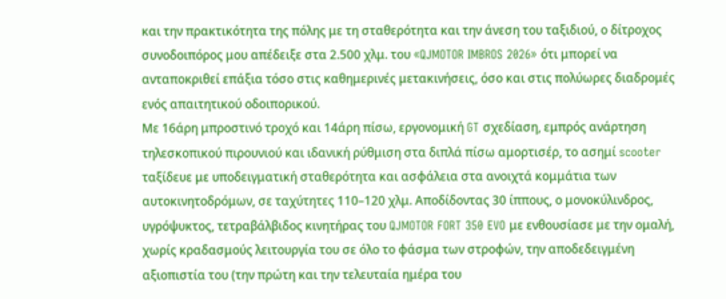και την πρακτικότητα της πόλης με τη σταθερότητα και την άνεση του ταξιδιού, ο δίτροχος συνοδοιπόρος μου απέδειξε στα 2.500 χλμ. του «QJMOTOR IMBROS 2026» ότι μπορεί να ανταποκριθεί επάξια τόσο στις καθημερινές μετακινήσεις, όσο και στις πολύωρες διαδρομές ενός απαιτητικού οδοιπορικού.
Με 16άρη μπροστινό τροχό και 14άρη πίσω, εργονομική GT σχεδίαση, εμπρός ανάρτηση τηλεσκοπικού πιρουνιού και ιδανική ρύθμιση στα διπλά πίσω αμορτισέρ, το ασημί scooter ταξίδευε με υποδειγματική σταθερότητα και ασφάλεια στα ανοιχτά κομμάτια των αυτοκινητοδρόμων, σε ταχύτητες 110–120 χλμ. Αποδίδοντας 30 ίππους, ο μονοκύλινδρος, υγρόψυκτος, τετραβάλβιδος κινητήρας του QJMOTOR FORT 350 EVO με ενθουσίασε με την ομαλή, χωρίς κραδασμούς λειτουργία του σε όλο το φάσμα των στροφών, την αποδεδειγμένη αξιοπιστία του (την πρώτη και την τελευταία ημέρα του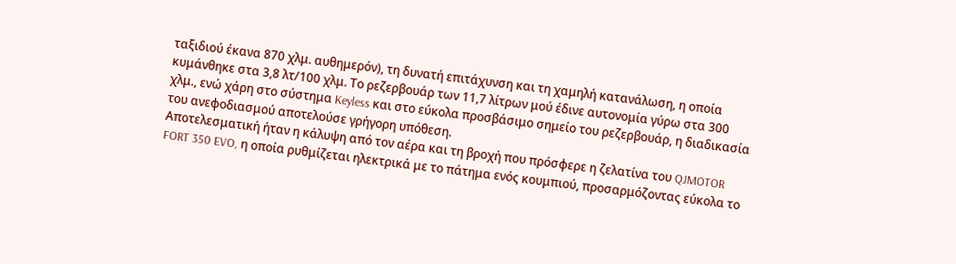ταξιδιού έκανα 870 χλμ. αυθημερόν), τη δυνατή επιτάχυνση και τη χαμηλή κατανάλωση, η οποία κυμάνθηκε στα 3,8 λτ/100 χλμ. Το ρεζερβουάρ των 11,7 λίτρων μού έδινε αυτονομία γύρω στα 300 χλμ., ενώ χάρη στο σύστημα Keyless και στο εύκολα προσβάσιμο σημείο του ρεζερβουάρ, η διαδικασία του ανεφοδιασμού αποτελούσε γρήγορη υπόθεση.
Αποτελεσματική ήταν η κάλυψη από τον αέρα και τη βροχή που πρόσφερε η ζελατίνα του QJMOTOR FORT 350 EVO, η οποία ρυθμίζεται ηλεκτρικά με το πάτημα ενός κουμπιού, προσαρμόζοντας εύκολα το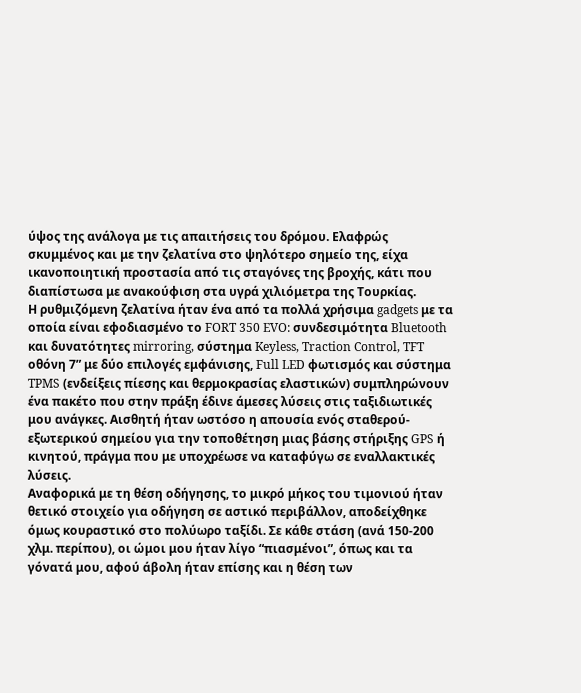ύψος της ανάλογα με τις απαιτήσεις του δρόμου. Ελαφρώς σκυμμένος και με την ζελατίνα στο ψηλότερο σημείο της, είχα ικανοποιητική προστασία από τις σταγόνες της βροχής, κάτι που διαπίστωσα με ανακούφιση στα υγρά χιλιόμετρα της Τουρκίας.
Η ρυθμιζόμενη ζελατίνα ήταν ένα από τα πολλά χρήσιμα gadgets με τα οποία είναι εφοδιασμένο το FORT 350 EVO: συνδεσιμότητα Bluetooth και δυνατότητες mirroring, σύστημα Keyless, Traction Control, TFT οθόνη 7” με δύο επιλογές εμφάνισης, Full LED φωτισμός και σύστημα TPMS (ενδείξεις πίεσης και θερμοκρασίας ελαστικών) συμπληρώνουν ένα πακέτο που στην πράξη έδινε άμεσες λύσεις στις ταξιδιωτικές μου ανάγκες. Αισθητή ήταν ωστόσο η απουσία ενός σταθερού-εξωτερικού σημείου για την τοποθέτηση μιας βάσης στήριξης GPS ή κινητού, πράγμα που με υποχρέωσε να καταφύγω σε εναλλακτικές λύσεις.
Αναφορικά με τη θέση οδήγησης, το μικρό μήκος του τιμονιού ήταν θετικό στοιχείο για οδήγηση σε αστικό περιβάλλον, αποδείχθηκε όμως κουραστικό στο πολύωρο ταξίδι. Σε κάθε στάση (ανά 150-200 χλμ. περίπου), οι ώμοι μου ήταν λίγο “πιασμένοι”, όπως και τα γόνατά μου, αφού άβολη ήταν επίσης και η θέση των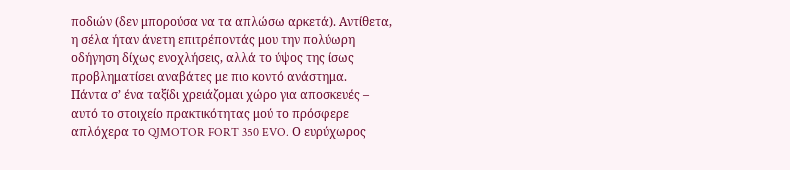ποδιών (δεν μπορούσα να τα απλώσω αρκετά). Αντίθετα, η σέλα ήταν άνετη επιτρέποντάς μου την πολύωρη οδήγηση δίχως ενοχλήσεις, αλλά το ύψος της ίσως προβληματίσει αναβάτες με πιο κοντό ανάστημα.
Πάντα σ’ ένα ταξίδι χρειάζομαι χώρο για αποσκευές – αυτό το στοιχείο πρακτικότητας μού το πρόσφερε απλόχερα το QJMOTOR FORT 350 EVO. Ο ευρύχωρος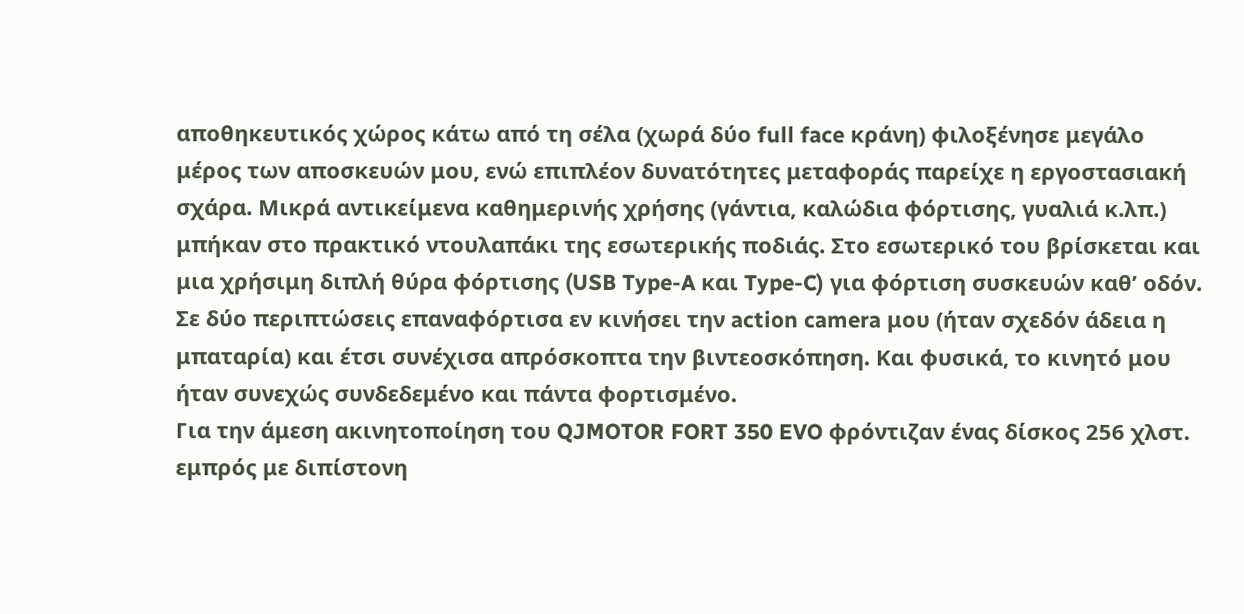αποθηκευτικός χώρος κάτω από τη σέλα (χωρά δύο full face κράνη) φιλοξένησε μεγάλο μέρος των αποσκευών μου, ενώ επιπλέον δυνατότητες μεταφοράς παρείχε η εργοστασιακή σχάρα. Μικρά αντικείμενα καθημερινής χρήσης (γάντια, καλώδια φόρτισης, γυαλιά κ.λπ.) μπήκαν στο πρακτικό ντουλαπάκι της εσωτερικής ποδιάς. Στο εσωτερικό του βρίσκεται και μια χρήσιμη διπλή θύρα φόρτισης (USB Type-A και Type-C) για φόρτιση συσκευών καθ’ οδόν. Σε δύο περιπτώσεις επαναφόρτισα εν κινήσει την action camera μου (ήταν σχεδόν άδεια η μπαταρία) και έτσι συνέχισα απρόσκοπτα την βιντεοσκόπηση. Και φυσικά, το κινητό μου ήταν συνεχώς συνδεδεμένο και πάντα φορτισμένο.
Για την άμεση ακινητοποίηση του QJMOTOR FORT 350 EVO φρόντιζαν ένας δίσκος 256 χλστ. εμπρός με διπίστονη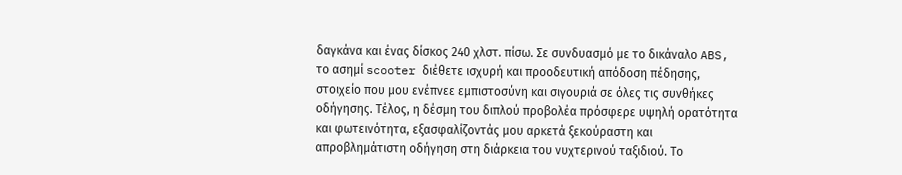δαγκάνα και ένας δίσκος 240 χλστ. πίσω. Σε συνδυασμό με το δικάναλο ABS, το ασημί scooter διέθετε ισχυρή και προοδευτική απόδοση πέδησης, στοιχείο που μου ενέπνεε εμπιστοσύνη και σιγουριά σε όλες τις συνθήκες οδήγησης. Τέλος, η δέσμη του διπλού προβολέα πρόσφερε υψηλή ορατότητα και φωτεινότητα, εξασφαλίζοντάς μου αρκετά ξεκούραστη και απροβλημάτιστη οδήγηση στη διάρκεια του νυχτερινού ταξιδιού. Το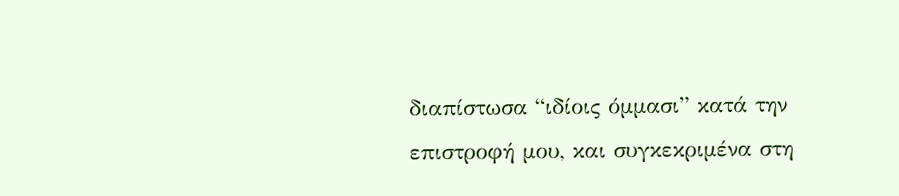διαπίστωσα “ιδίοις όμμασι” κατά την επιστροφή μου, και συγκεκριμένα στη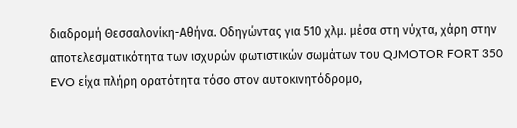διαδρομή Θεσσαλονίκη-Αθήνα. Οδηγώντας για 510 χλμ. μέσα στη νύχτα, χάρη στην αποτελεσματικότητα των ισχυρών φωτιστικών σωμάτων του QJMOTOR FORT 350 EVO είχα πλήρη ορατότητα τόσο στον αυτοκινητόδρομο,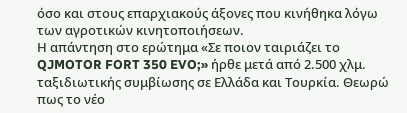όσο και στους επαρχιακούς άξονες που κινήθηκα λόγω των αγροτικών κινητοποιήσεων.
Η απάντηση στο ερώτημα «Σε ποιον ταιριάζει το QJMOTOR FORT 350 EVO;» ήρθε μετά από 2.500 χλμ. ταξιδιωτικής συμβίωσης σε Ελλάδα και Τουρκία. Θεωρώ πως το νέο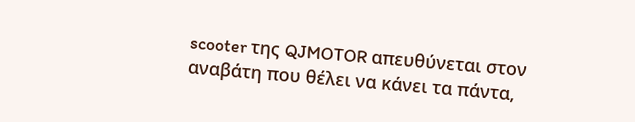scooter της QJMOTOR απευθύνεται στον αναβάτη που θέλει να κάνει τα πάντα,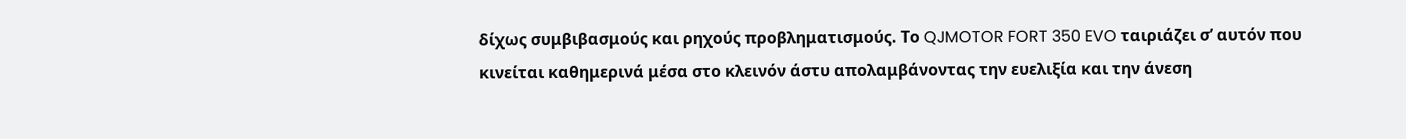δίχως συμβιβασμούς και ρηχούς προβληματισμούς. Το QJMOTOR FORT 350 EVO ταιριάζει σ’ αυτόν που κινείται καθημερινά μέσα στο κλεινόν άστυ απολαμβάνοντας την ευελιξία και την άνεση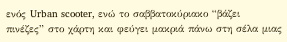ενός Urban scooter, ενώ το σαββατοκύριακο “βάζει πινέζες” στο χάρτη και φεύγει μακριά πάνω στη σέλα μιας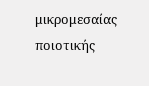μικρομεσαίας ποιοτικής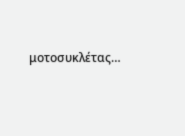μοτοσυκλέτας…